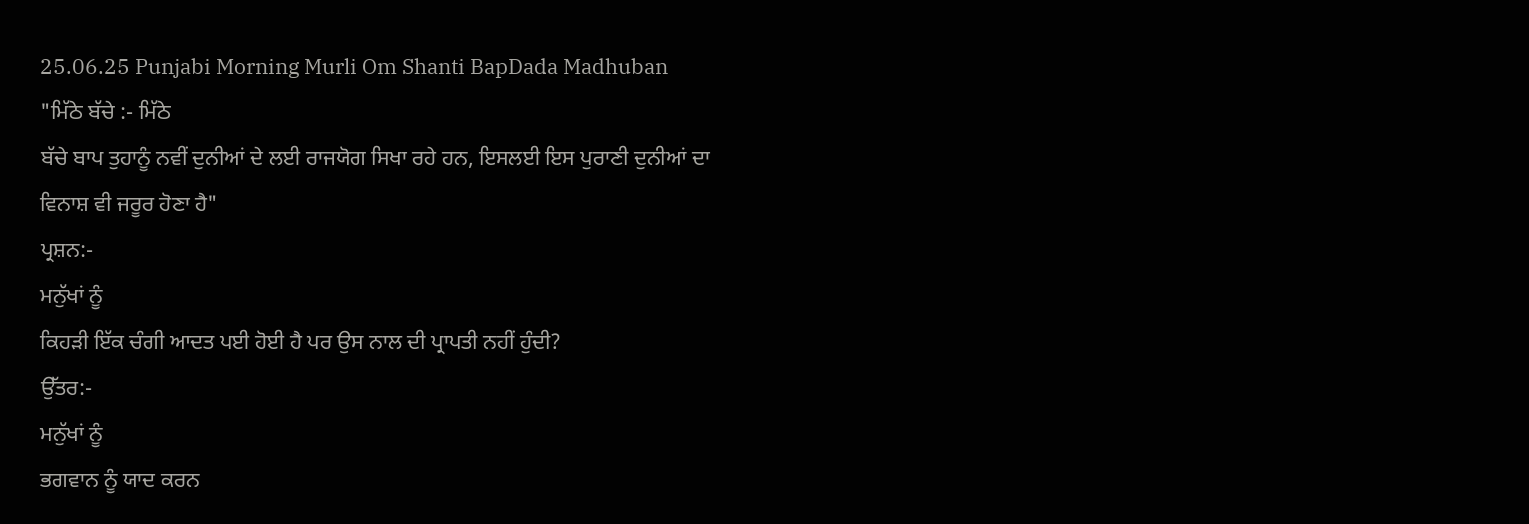25.06.25 Punjabi Morning Murli Om Shanti BapDada Madhuban
"ਮਿੱਠੇ ਬੱਚੇ :- ਮਿੱਠੇ
ਬੱਚੇ ਬਾਪ ਤੁਹਾਨੂੰ ਨਵੀਂ ਦੁਨੀਆਂ ਦੇ ਲਈ ਰਾਜਯੋਗ ਸਿਖਾ ਰਹੇ ਹਨ, ਇਸਲਈ ਇਸ ਪੁਰਾਣੀ ਦੁਨੀਆਂ ਦਾ
ਵਿਨਾਸ਼ ਵੀ ਜਰੂਰ ਹੋਣਾ ਹੈ"
ਪ੍ਰਸ਼ਨ:-
ਮਨੁੱਖਾਂ ਨੂੰ
ਕਿਹੜੀ ਇੱਕ ਚੰਗੀ ਆਦਤ ਪਈ ਹੋਈ ਹੈ ਪਰ ਉਸ ਨਾਲ ਦੀ ਪ੍ਰਾਪਤੀ ਨਹੀਂ ਹੁੰਦੀ?
ਉੱਤਰ:-
ਮਨੁੱਖਾਂ ਨੂੰ
ਭਗਵਾਨ ਨੂੰ ਯਾਦ ਕਰਨ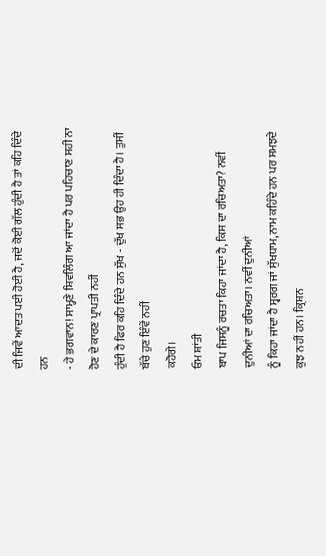ਦੀ ਜਿਵੇਂ ਆਦਤ ਪਈ ਹੋਈ ਹੈ, ਜਦੋਂ ਕੋਈ ਗੱਲ ਹੁੰਦੀ ਹੈ ਤਾਂ ਕਹਿ ਦਿੰਦੇ ਹਨ
- ਹੇ ਭਗਵਾਨ! ਸਾਮ੍ਹਣੇ ਸ਼ਿਵਲਿੰਗ ਆ ਜਾਂਦਾ ਹੈ ਪਰ ਪਹਿਚਾਣ ਸਹੀ ਨਾ ਹੋਣ ਦੇ ਕਾਰਣ ਪ੍ਰਾਪਤੀ ਨਹੀਂ
ਹੁੰਦੀ ਹੈ ਫਿਰ ਕਹਿ ਦਿੰਦੇ ਹਨ ਸੁੱਖ - ਦੁੱਖ ਸਭ ਉਹ ਹੀ ਦਿੰਦਾ ਹੈ। ਤੁਸੀਂ ਬੱਚੇ ਹੁਣ ਇੰਵੇਂ ਨਹੀਂ
ਕਹੋਗੇ।
ਓਮ ਸ਼ਾਂਤੀ
ਬਾਪ ਜਿਸਨੂੰ ਰਚਤਾ ਕਿਹਾ ਜਾਂਦਾ ਹੈ, ਕਿਸ ਦਾ ਰਚਿਅਤਾ? ਨਵੀਂ ਦੁਨੀਆਂ ਦਾ ਰਚਿਅਤਾ। ਨਵੀਂ ਦੁਨੀਆਂ
ਨੂੰ ਕਿਹਾ ਜਾਂਦਾ ਹੈ ਸ੍ਵਰਗ ਜਾਂ ਸੁੱਖਧਾਮ, ਨਾਮ ਕਹਿੰਦੇ ਹਨ ਪਰ ਸਮਝਦੇ ਕੁਝ ਨਹੀਂ ਹਨ। ਕ੍ਰਿਸ਼ਨ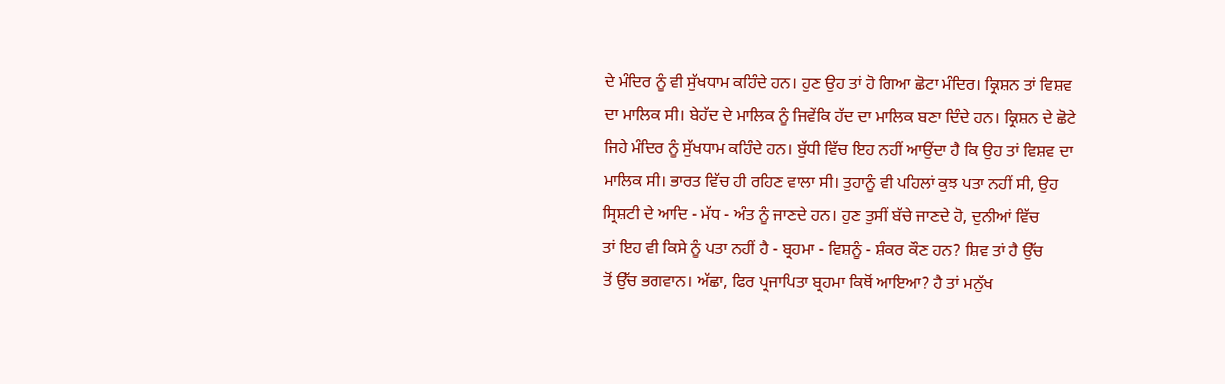ਦੇ ਮੰਦਿਰ ਨੂੰ ਵੀ ਸੁੱਖਧਾਮ ਕਹਿੰਦੇ ਹਨ। ਹੁਣ ਉਹ ਤਾਂ ਹੋ ਗਿਆ ਛੋਟਾ ਮੰਦਿਰ। ਕ੍ਰਿਸ਼ਨ ਤਾਂ ਵਿਸ਼ਵ
ਦਾ ਮਾਲਿਕ ਸੀ। ਬੇਹੱਦ ਦੇ ਮਾਲਿਕ ਨੂੰ ਜਿਵੇਂਕਿ ਹੱਦ ਦਾ ਮਾਲਿਕ ਬਣਾ ਦਿੰਦੇ ਹਨ। ਕ੍ਰਿਸ਼ਨ ਦੇ ਛੋਟੇ
ਜਿਹੇ ਮੰਦਿਰ ਨੂੰ ਸੁੱਖਧਾਮ ਕਹਿੰਦੇ ਹਨ। ਬੁੱਧੀ ਵਿੱਚ ਇਹ ਨਹੀਂ ਆਉਂਦਾ ਹੈ ਕਿ ਉਹ ਤਾਂ ਵਿਸ਼ਵ ਦਾ
ਮਾਲਿਕ ਸੀ। ਭਾਰਤ ਵਿੱਚ ਹੀ ਰਹਿਣ ਵਾਲਾ ਸੀ। ਤੁਹਾਨੂੰ ਵੀ ਪਹਿਲਾਂ ਕੁਝ ਪਤਾ ਨਹੀਂ ਸੀ, ਉਹ
ਸ੍ਰਿਸ਼ਟੀ ਦੇ ਆਦਿ - ਮੱਧ - ਅੰਤ ਨੂੰ ਜਾਣਦੇ ਹਨ। ਹੁਣ ਤੁਸੀਂ ਬੱਚੇ ਜਾਣਦੇ ਹੋ, ਦੁਨੀਆਂ ਵਿੱਚ
ਤਾਂ ਇਹ ਵੀ ਕਿਸੇ ਨੂੰ ਪਤਾ ਨਹੀਂ ਹੈ - ਬ੍ਰਹਮਾ - ਵਿਸ਼ਨੂੰ - ਸ਼ੰਕਰ ਕੌਣ ਹਨ? ਸ਼ਿਵ ਤਾਂ ਹੈ ਉੱਚ
ਤੋਂ ਉੱਚ ਭਗਵਾਨ। ਅੱਛਾ, ਫਿਰ ਪ੍ਰਜਾਪਿਤਾ ਬ੍ਰਹਮਾ ਕਿਥੋਂ ਆਇਆ? ਹੈ ਤਾਂ ਮਨੁੱਖ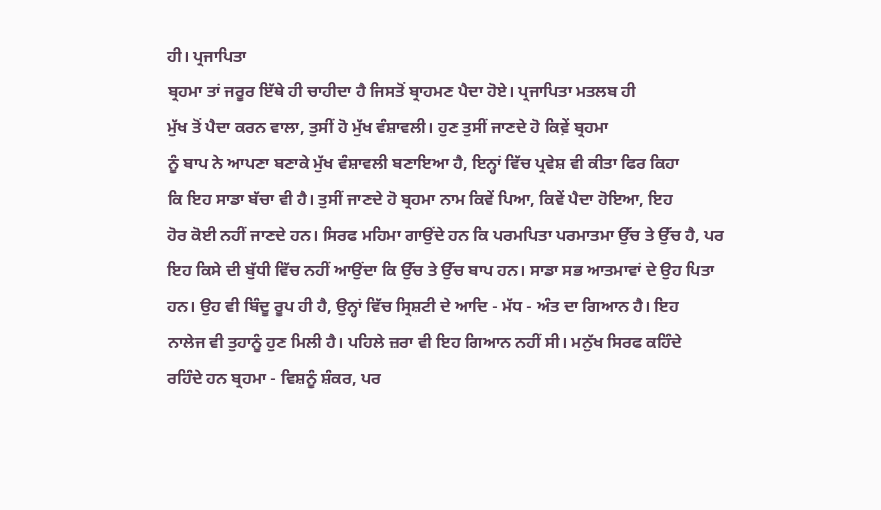ਹੀ। ਪ੍ਰਜਾਪਿਤਾ
ਬ੍ਰਹਮਾ ਤਾਂ ਜਰੂਰ ਇੱਥੇ ਹੀ ਚਾਹੀਦਾ ਹੈ ਜਿਸਤੋਂ ਬ੍ਰਾਹਮਣ ਪੈਦਾ ਹੋਏ। ਪ੍ਰਜਾਪਿਤਾ ਮਤਲਬ ਹੀ
ਮੁੱਖ ਤੋਂ ਪੈਦਾ ਕਰਨ ਵਾਲਾ, ਤੁਸੀਂ ਹੋ ਮੁੱਖ ਵੰਸ਼ਾਵਲੀ। ਹੁਣ ਤੁਸੀਂ ਜਾਣਦੇ ਹੋ ਕਿਵ਼ੇਂ ਬ੍ਰਹਮਾ
ਨੂੰ ਬਾਪ ਨੇ ਆਪਣਾ ਬਣਾਕੇ ਮੁੱਖ ਵੰਸ਼ਾਵਲੀ ਬਣਾਇਆ ਹੈ, ਇਨ੍ਹਾਂ ਵਿੱਚ ਪ੍ਰਵੇਸ਼ ਵੀ ਕੀਤਾ ਫਿਰ ਕਿਹਾ
ਕਿ ਇਹ ਸਾਡਾ ਬੱਚਾ ਵੀ ਹੈ। ਤੁਸੀਂ ਜਾਣਦੇ ਹੋ ਬ੍ਰਹਮਾ ਨਾਮ ਕਿਵੇਂ ਪਿਆ, ਕਿਵੇਂ ਪੈਦਾ ਹੋਇਆ, ਇਹ
ਹੋਰ ਕੋਈ ਨਹੀਂ ਜਾਣਦੇ ਹਨ। ਸਿਰਫ ਮਹਿਮਾ ਗਾਉਂਦੇ ਹਨ ਕਿ ਪਰਮਪਿਤਾ ਪਰਮਾਤਮਾ ਉੱਚ ਤੇ ਉੱਚ ਹੈ, ਪਰ
ਇਹ ਕਿਸੇ ਦੀ ਬੁੱਧੀ ਵਿੱਚ ਨਹੀਂ ਆਉਂਦਾ ਕਿ ਉੱਚ ਤੇ ਉੱਚ ਬਾਪ ਹਨ। ਸਾਡਾ ਸਭ ਆਤਮਾਵਾਂ ਦੇ ਉਹ ਪਿਤਾ
ਹਨ। ਉਹ ਵੀ ਬਿੰਦੂ ਰੂਪ ਹੀ ਹੈ, ਉਨ੍ਹਾਂ ਵਿੱਚ ਸ੍ਰਿਸ਼ਟੀ ਦੇ ਆਦਿ - ਮੱਧ - ਅੰਤ ਦਾ ਗਿਆਨ ਹੈ। ਇਹ
ਨਾਲੇਜ ਵੀ ਤੁਹਾਨੂੰ ਹੁਣ ਮਿਲੀ ਹੈ। ਪਹਿਲੇ ਜ਼ਰਾ ਵੀ ਇਹ ਗਿਆਨ ਨਹੀਂ ਸੀ। ਮਨੁੱਖ ਸਿਰਫ ਕਹਿੰਦੇ
ਰਹਿੰਦੇ ਹਨ ਬ੍ਰਹਮਾ - ਵਿਸ਼ਨੂੰ ਸ਼ੰਕਰ, ਪਰ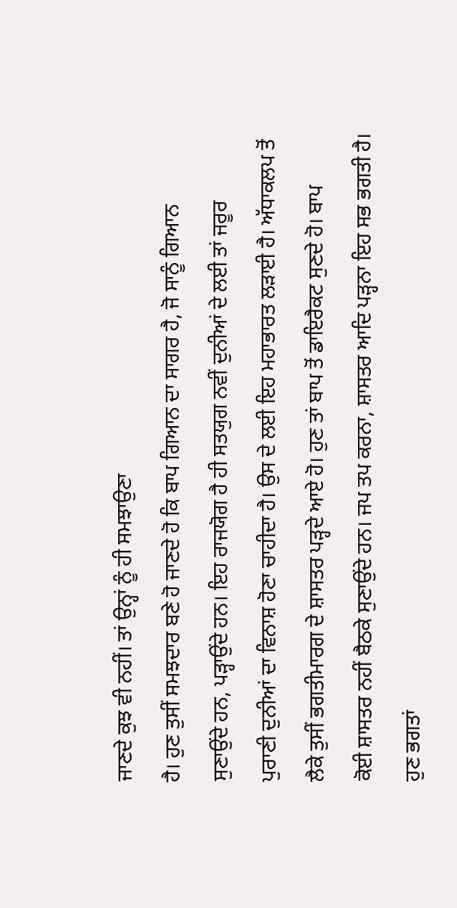ਜਾਣਦੇ ਕੁਝ ਵੀ ਨਹੀਂ। ਤਾਂ ਉਨ੍ਹਾਂ ਨੂੰ ਹੀ ਸਮਝਾਉਣਾ
ਹੈ। ਹੁਣ ਤੁਸੀਂ ਸਮਝਦਾਰ ਬਣੇ ਹੋ ਜਾਣਦੇ ਹੋ ਕਿ ਬਾਪ ਗਿਆਨ ਦਾ ਸਾਗਰ ਹੈ, ਜੋ ਸਾਨੂੰ ਗਿਆਨ
ਸੁਣਾਉਂਦੇ ਹਨ, ਪੜ੍ਹਾਉਂਦੇ ਹਨ। ਇਹ ਰਾਜਯੋਗ ਹੈ ਹੀ ਸਤਯੁਗ ਨਵੀਂ ਦੁਨੀਆਂ ਦੇ ਲਈ ਤਾਂ ਜਰੂਰ
ਪੁਰਾਣੀ ਦੁਨੀਆਂ ਦਾ ਵਿਨਾਸ਼ ਹੋਣਾ ਚਾਹੀਦਾ ਹੈ। ਉਸ ਦੇ ਲਈ ਇਹ ਮਹਾਭਾਰਤ ਲੜਾਈ ਹੈ। ਅੱਧਾਕਲਪ ਤੋਂ
ਲੈਕੇ ਤੁਸੀਂ ਭਗਤੀਮਾਰਗ ਦੇ ਸ਼ਾਸਤਰ ਪੜ੍ਹਦੇ ਆਏ ਹੋ। ਹੁਣ ਤਾਂ ਬਾਪ ਤੋਂ ਡਾਇਰੈਕਟ ਸੁਣਦੇ ਹੋ। ਬਾਪ
ਕੋਈ ਸ਼ਾਸਤਰ ਨਹੀਂ ਬੈਠਕੇ ਸੁਣਾਉਂਦੇ ਹਨ। ਜਪ ਤਪ ਕਰਨਾ, ਸ਼ਾਸਤਰ ਆਦਿ ਪੜ੍ਹਨਾ ਇਹ ਸਭ ਭਗਤੀ ਹੈ।
ਹੁਣ ਭਗਤਾਂ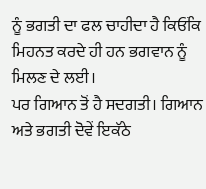ਨੂੰ ਭਗਤੀ ਦਾ ਫਲ ਚਾਹੀਦਾ ਹੈ ਕਿਓਂਕਿ ਮਿਹਨਤ ਕਰਦੇ ਹੀ ਹਨ ਭਗਵਾਨ ਨੂੰ ਮਿਲਣ ਦੇ ਲਈ।
ਪਰ ਗਿਆਨ ਤੋਂ ਹੈ ਸਦਗਤੀ। ਗਿਆਨ ਅਤੇ ਭਗਤੀ ਦੋਵੇਂ ਇਕੱਠੇ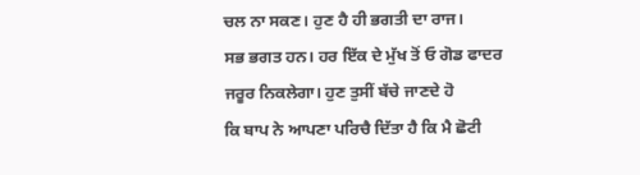ਚਲ ਨਾ ਸਕਣ। ਹੁਣ ਹੈ ਹੀ ਭਗਤੀ ਦਾ ਰਾਜ।
ਸਭ ਭਗਤ ਹਨ। ਹਰ ਇੱਕ ਦੇ ਮੁੱਖ ਤੋਂ ਓ ਗੋਡ ਫਾਦਰ ਜਰੂਰ ਨਿਕਲੇਗਾ। ਹੁਣ ਤੁਸੀਂ ਬੱਚੇ ਜਾਣਦੇ ਹੋ
ਕਿ ਬਾਪ ਨੇ ਆਪਣਾ ਪਰਿਚੈ ਦਿੱਤਾ ਹੈ ਕਿ ਮੈ ਛੋਟੀ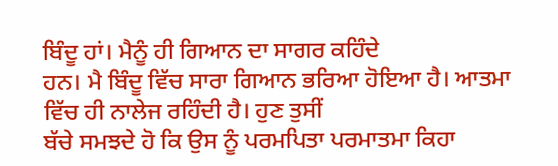ਬਿੰਦੂ ਹਾਂ। ਮੈਨੂੰ ਹੀ ਗਿਆਨ ਦਾ ਸਾਗਰ ਕਹਿੰਦੇ
ਹਨ। ਮੈ ਬਿੰਦੂ ਵਿੱਚ ਸਾਰਾ ਗਿਆਨ ਭਰਿਆ ਹੋਇਆ ਹੈ। ਆਤਮਾ ਵਿੱਚ ਹੀ ਨਾਲੇਜ ਰਹਿੰਦੀ ਹੈ। ਹੁਣ ਤੁਸੀਂ
ਬੱਚੇ ਸਮਝਦੇ ਹੋ ਕਿ ਉਸ ਨੂੰ ਪਰਮਪਿਤਾ ਪਰਮਾਤਮਾ ਕਿਹਾ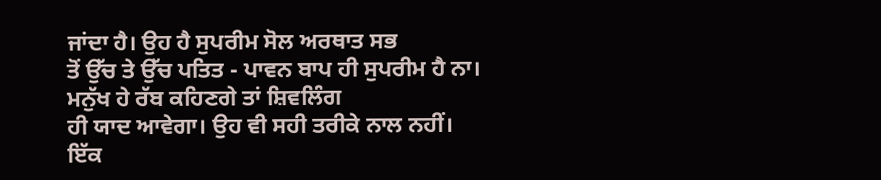ਜਾਂਦਾ ਹੈ। ਉਹ ਹੈ ਸੁਪਰੀਮ ਸੋਲ ਅਰਥਾਤ ਸਭ
ਤੋਂ ਉੱਚ ਤੇ ਉੱਚ ਪਤਿਤ - ਪਾਵਨ ਬਾਪ ਹੀ ਸੁਪਰੀਮ ਹੈ ਨਾ। ਮਨੁੱਖ ਹੇ ਰੱਬ ਕਹਿਣਗੇ ਤਾਂ ਸ਼ਿਵਲਿੰਗ
ਹੀ ਯਾਦ ਆਵੇਗਾ। ਉਹ ਵੀ ਸਹੀ ਤਰੀਕੇ ਨਾਲ ਨਹੀਂ। ਇੱਕ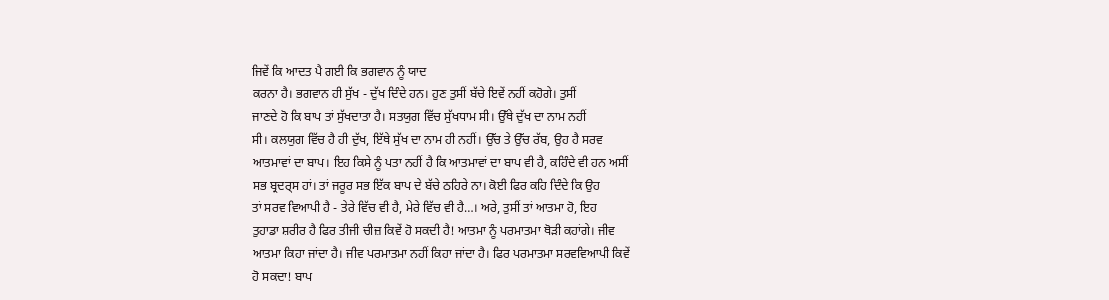ਜਿਵੇਂ ਕਿ ਆਦਤ ਪੈ ਗਈ ਕਿ ਭਗਵਾਨ ਨੂੰ ਯਾਦ
ਕਰਨਾ ਹੈ। ਭਗਵਾਨ ਹੀ ਸੁੱਖ - ਦੁੱਖ ਦਿੰਦੇ ਹਨ। ਹੁਣ ਤੁਸੀਂ ਬੱਚੇ ਇਵੇਂ ਨਹੀਂ ਕਹੋਗੇ। ਤੁਸੀਂ
ਜਾਣਦੇ ਹੋ ਕਿ ਬਾਪ ਤਾਂ ਸੁੱਖਦਾਤਾ ਹੈ। ਸਤਯੁਗ ਵਿੱਚ ਸੁੱਖਧਾਮ ਸੀ। ਉੱਥੇ ਦੁੱਖ ਦਾ ਨਾਮ ਨਹੀਂ
ਸੀ। ਕਲਯੁਗ ਵਿੱਚ ਹੈ ਹੀ ਦੁੱਖ, ਇੱਥੇ ਸੁੱਖ ਦਾ ਨਾਮ ਹੀ ਨਹੀਂ। ਉੱਚ ਤੇ ਉੱਚ ਰੱਬ, ਉਹ ਹੈ ਸਰਵ
ਆਤਮਾਵਾਂ ਦਾ ਬਾਪ। ਇਹ ਕਿਸੇ ਨੂੰ ਪਤਾ ਨਹੀਂ ਹੈ ਕਿ ਆਤਮਾਵਾਂ ਦਾ ਬਾਪ ਵੀ ਹੈ, ਕਹਿੰਦੇ ਵੀ ਹਨ ਅਸੀਂ
ਸਭ ਬ੍ਰਦਰ੍ਸ ਹਾਂ। ਤਾਂ ਜਰੂਰ ਸਭ ਇੱਕ ਬਾਪ ਦੇ ਬੱਚੇ ਠਹਿਰੇ ਨਾ। ਕੋਈ ਫਿਰ ਕਹਿ ਦਿੰਦੇ ਕਿ ਉਹ
ਤਾਂ ਸਰਵ ਵਿਆਪੀ ਹੈ - ਤੇਰੇ ਵਿੱਚ ਵੀ ਹੈ, ਮੇਰੇ ਵਿੱਚ ਵੀ ਹੈ…। ਅਰੇ, ਤੁਸੀਂ ਤਾਂ ਆਤਮਾ ਹੋ, ਇਹ
ਤੁਹਾਡਾ ਸ਼ਰੀਰ ਹੈ ਫਿਰ ਤੀਜੀ ਚੀਜ਼ ਕਿਵੇਂ ਹੋ ਸਕਦੀ ਹੈ! ਆਤਮਾ ਨੂੰ ਪਰਮਾਤਮਾ ਥੋੜੀ ਕਹਾਂਗੇ। ਜੀਵ
ਆਤਮਾ ਕਿਹਾ ਜਾਂਦਾ ਹੈ। ਜੀਵ ਪਰਮਾਤਮਾ ਨਹੀਂ ਕਿਹਾ ਜਾਂਦਾ ਹੈ। ਫਿਰ ਪਰਮਾਤਮਾ ਸਰਵਵਿਆਪੀ ਕਿਵੇਂ
ਹੋ ਸਕਦਾ! ਬਾਪ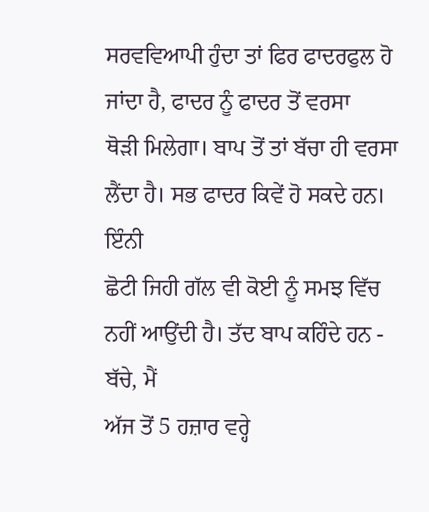ਸਰਵਵਿਆਪੀ ਹੁੰਦਾ ਤਾਂ ਫਿਰ ਫਾਦਰਫੁਲ ਹੋ ਜਾਂਦਾ ਹੈ, ਫਾਦਰ ਨੂੰ ਫਾਦਰ ਤੋਂ ਵਰਸਾ
ਥੋੜੀ ਮਿਲੇਗਾ। ਬਾਪ ਤੋਂ ਤਾਂ ਬੱਚਾ ਹੀ ਵਰਸਾ ਲੈਂਦਾ ਹੈ। ਸਭ ਫਾਦਰ ਕਿਵੇਂ ਹੋ ਸਕਦੇ ਹਨ। ਇੰਨੀ
ਛੋਟੀ ਜਿਹੀ ਗੱਲ ਵੀ ਕੋਈ ਨੂੰ ਸਮਝ ਵਿੱਚ ਨਹੀਂ ਆਉਂਦੀ ਹੈ। ਤੱਦ ਬਾਪ ਕਹਿੰਦੇ ਹਨ - ਬੱਚੇ, ਮੈਂ
ਅੱਜ ਤੋਂ 5 ਹਜ਼ਾਰ ਵਰ੍ਹੇ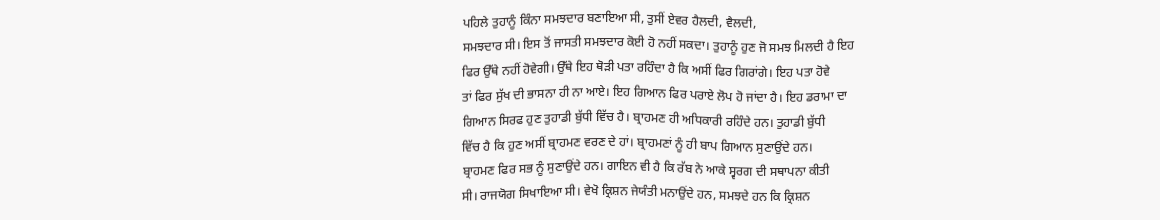ਪਹਿਲੇ ਤੁਹਾਨੂੰ ਕਿੰਨਾ ਸਮਝਦਾਰ ਬਣਾਇਆ ਸੀ, ਤੁਸੀਂ ਏਵਰ ਹੈਲਦੀ, ਵੈਲਦੀ,
ਸਮਝਦਾਰ ਸੀ। ਇਸ ਤੋਂ ਜਾਸਤੀ ਸਮਝਦਾਰ ਕੋਈ ਹੋ ਨਹੀਂ ਸਕਦਾ। ਤੁਹਾਨੂੰ ਹੁਣ ਜੋ ਸਮਝ ਮਿਲਦੀ ਹੈ ਇਹ
ਫਿਰ ਉੱਥੇ ਨਹੀਂ ਹੋਵੇਗੀ। ਉੱਥੇ ਇਹ ਥੋੜੀ ਪਤਾ ਰਹਿੰਦਾ ਹੈ ਕਿ ਅਸੀਂ ਫਿਰ ਗਿਰਾਂਗੇ। ਇਹ ਪਤਾ ਹੋਵੇ
ਤਾਂ ਫਿਰ ਸੁੱਖ ਦੀ ਭਾਸਨਾ ਹੀ ਨਾ ਆਏ। ਇਹ ਗਿਆਨ ਫਿਰ ਪਰਾਏ ਲੋਪ ਹੋ ਜਾਂਦਾ ਹੈ। ਇਹ ਡਰਾਮਾ ਦਾ
ਗਿਆਨ ਸਿਰਫ ਹੁਣ ਤੁਹਾਡੀ ਬੁੱਧੀ ਵਿੱਚ ਹੈ। ਬ੍ਰਾਹਮਣ ਹੀ ਅਧਿਕਾਰੀ ਰਹਿੰਦੇ ਹਨ। ਤੁਹਾਡੀ ਬੁੱਧੀ
ਵਿੱਚ ਹੈ ਕਿ ਹੁਣ ਅਸੀਂ ਬ੍ਰਾਹਮਣ ਵਰਣ ਦੇ ਹਾਂ। ਬ੍ਰਾਹਮਣਾਂ ਨੂੰ ਹੀ ਬਾਪ ਗਿਆਨ ਸੁਣਾਉਂਦੇ ਹਨ।
ਬ੍ਰਾਹਮਣ ਫਿਰ ਸਭ ਨੂੰ ਸੁਣਾਉਂਦੇ ਹਨ। ਗਾਇਨ ਵੀ ਹੈ ਕਿ ਰੱਬ ਨੇ ਆਕੇ ਸ੍ਵਰਗ ਦੀ ਸਥਾਪਨਾ ਕੀਤੀ
ਸੀ। ਰਾਜਯੋਗ ਸਿਖਾਇਆ ਸੀ। ਵੇਖੋ ਕ੍ਰਿਸ਼ਨ ਜੇਯੰਤੀ ਮਨਾਉਂਦੇ ਹਨ, ਸਮਝਦੇ ਹਨ ਕਿ ਕ੍ਰਿਸ਼ਨ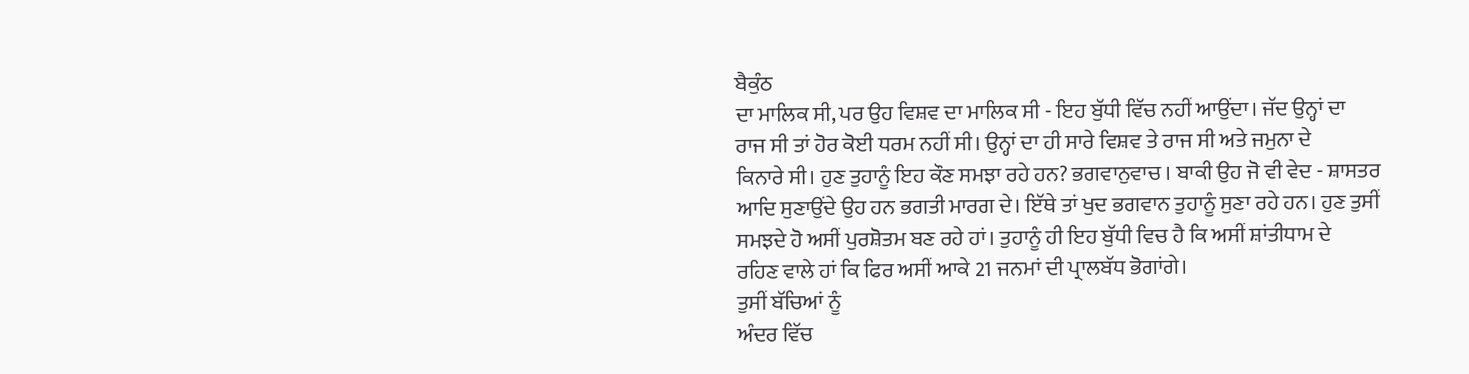ਬੈਕੁੰਠ
ਦਾ ਮਾਲਿਕ ਸੀ, ਪਰ ਉਹ ਵਿਸ਼ਵ ਦਾ ਮਾਲਿਕ ਸੀ - ਇਹ ਬੁੱਧੀ ਵਿੱਚ ਨਹੀਂ ਆਉਂਦਾ। ਜੱਦ ਉਨ੍ਹਾਂ ਦਾ
ਰਾਜ ਸੀ ਤਾਂ ਹੋਰ ਕੋਈ ਧਰਮ ਨਹੀਂ ਸੀ। ਉਨ੍ਹਾਂ ਦਾ ਹੀ ਸਾਰੇ ਵਿਸ਼ਵ ਤੇ ਰਾਜ ਸੀ ਅਤੇ ਜਮੁਨਾ ਦੇ
ਕਿਨਾਰੇ ਸੀ। ਹੁਣ ਤੁਹਾਨੂੰ ਇਹ ਕੌਣ ਸਮਝਾ ਰਹੇ ਹਨ? ਭਗਵਾਨੁਵਾਚ । ਬਾਕੀ ਉਹ ਜੋ ਵੀ ਵੇਦ - ਸ਼ਾਸਤਰ
ਆਦਿ ਸੁਣਾਉਂਦੇ ਉਹ ਹਨ ਭਗਤੀ ਮਾਰਗ ਦੇ। ਇੱਥੇ ਤਾਂ ਖੁਦ ਭਗਵਾਨ ਤੁਹਾਨੂੰ ਸੁਣਾ ਰਹੇ ਹਨ। ਹੁਣ ਤੁਸੀਂ
ਸਮਝਦੇ ਹੋ ਅਸੀਂ ਪੁਰਸ਼ੋਤਮ ਬਣ ਰਹੇ ਹਾਂ। ਤੁਹਾਨੂੰ ਹੀ ਇਹ ਬੁੱਧੀ ਵਿਚ ਹੈ ਕਿ ਅਸੀਂ ਸ਼ਾਂਤੀਧਾਮ ਦੇ
ਰਹਿਣ ਵਾਲੇ ਹਾਂ ਕਿ ਫਿਰ ਅਸੀਂ ਆਕੇ 21 ਜਨਮਾਂ ਦੀ ਪ੍ਰਾਲਬੱਧ ਭੋਗਾਂਗੇ।
ਤੁਸੀਂ ਬੱਚਿਆਂ ਨੂੰ
ਅੰਦਰ ਵਿੱਚ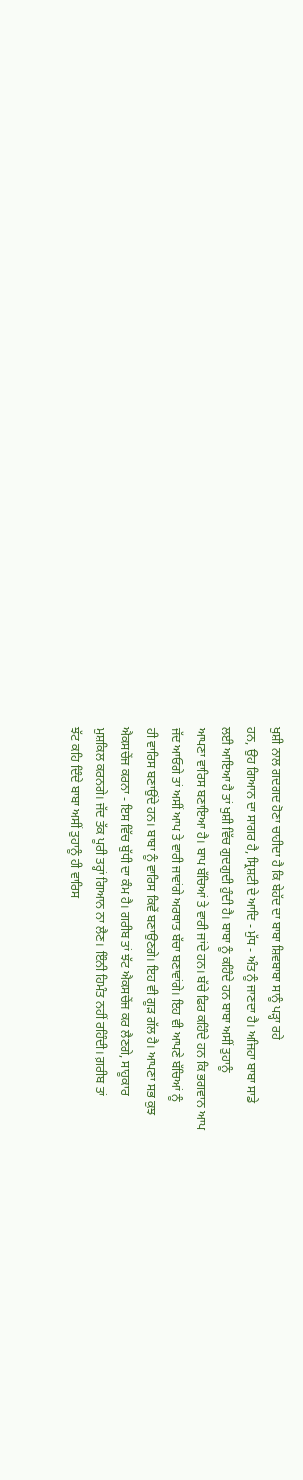ਖੁਸ਼ੀ ਨਾਲ ਗਦਗਦ ਹੋਣਾ ਚਾਹੀਦਾ ਹੈ ਕਿ ਬੇਹੱਦ ਦਾ ਬਾਬਾ ਸ਼ਿਵਬਾਬਾ ਸਾਨੂੰ ਪੜ੍ਹਾ ਰਹੇ
ਹਨ, ਉਹ ਗਿਆਨ ਦਾ ਸਾਗਰ ਹੈ, ਸ੍ਰਿਸ਼ਟੀ ਦੇ ਆਦਿ - ਮੁੱਧ - ਅੰਤ ਨੂੰ ਜਾਣਦਾ ਹੈ। ਅਜਿਹਾ ਬਾਬਾ ਸਾਡੇ
ਲਈ ਆਇਆ ਹੈ ਤਾਂ ਖੁਸ਼ੀ ਵਿੱਚ ਗੁਦਗੁਦੀ ਹੁੰਦੀ ਹੈ। ਬਾਬਾ ਨੂੰ ਕਹਿੰਦੇ ਹਨ ਬਾਬਾ ਅਸੀਂ ਤੁਹਾਨੂੰ
ਆਪਣਾ ਵਾਰਿਸ ਬਣਾਇਆ ਹੈ। ਬਾਪ ਬੱਚਿਆਂ ਤੇ ਵਾਰੀ ਜਾਂਦੇ ਹਨ। ਬੱਚੇ ਫਿਰ ਕਹਿੰਦੇ ਹਨ ਕਿ ਭਗਵਾਨ ਆਪ
ਜੱਦ ਆਓਗੇ ਤਾਂ ਅਸੀਂ ਆਪ ਤੇ ਵਾਰੀ ਜਾਵਾਂਗੇ ਅਰਥਾਤ ਬੱਚਾ ਬਣਾਵਾਂਗੇ। ਇਹ ਵੀ ਆਪਣੇ ਬੱਚਿਆਂ ਨੂੰ
ਹੀ ਵਾਰਿਸ ਬਣਾਉਂਦੇ ਹਨ। ਬਾਬਾ ਨੂੰ ਵਾਰਿਸ ਕਿਵੇਂ ਬਣਾਉਣਗੇ। ਇਹ ਵੀ ਗੂੜ ਗੱਲ ਹੈ। ਆਪਣਾ ਸਭ ਕੁਝ
ਐਕਸਚੇਂਜ ਕਰਨਾ - ਇਸ ਵਿੱਚ ਬੁੱਧੀ ਦਾ ਕੰਮ ਹੈ। ਗਰੀਬ ਤਾਂ ਝੱਟ ਐਕਸਚੇਂਜ ਕਰ ਲੈਣਗੇ, ਸਾਹੂਕਾਰ
ਮੁਸ਼ਕਿਲ ਕਰਨਗੇ। ਜੱਦ ਤੱਕ ਪੂਰੀ ਤਰ੍ਹਾਂ ਗਿਆਨ ਨਾ ਲੈਣ। ਇੰਨੀ ਹਿਮੰਤ ਨਹੀਂ ਰਹਿੰਦੀ। ਗ਼ਰੀਬ ਤਾਂ
ਝੱਟ ਕਹਿ ਦਿੰਦੇ ਬਾਬਾ ਅਸੀਂ ਤੁਹਾਨੂੰ ਹੀ ਵਾਰਿਸ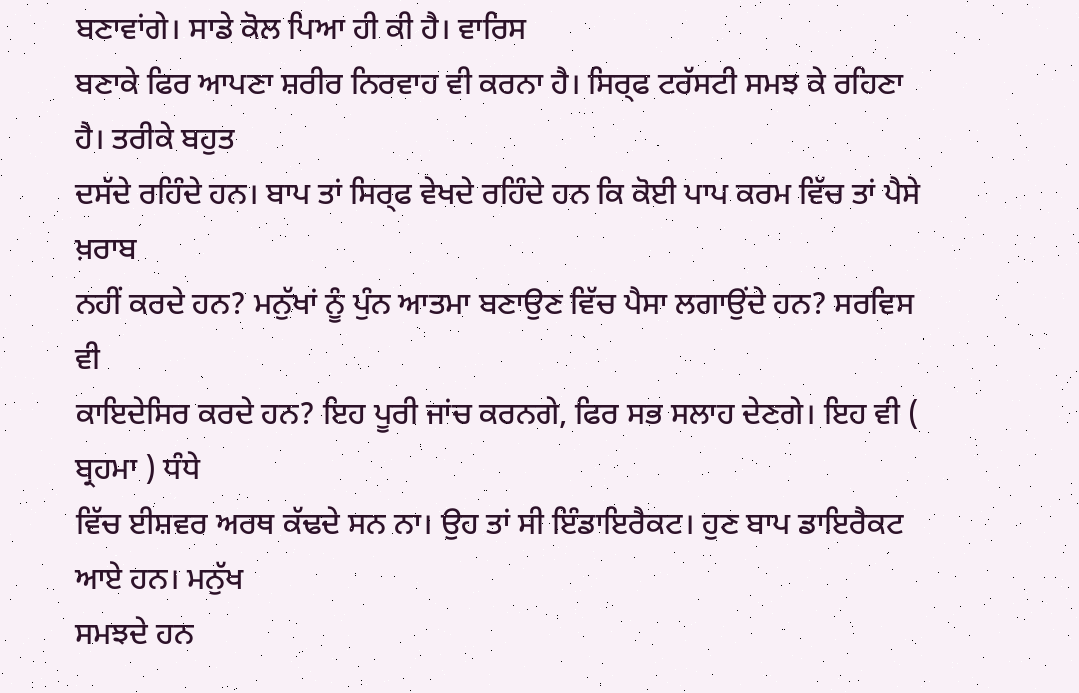ਬਣਾਵਾਂਗੇ। ਸਾਡੇ ਕੋਲ ਪਿਆ ਹੀ ਕੀ ਹੈ। ਵਾਰਿਸ
ਬਣਾਕੇ ਫਿਰ ਆਪਣਾ ਸ਼ਰੀਰ ਨਿਰਵਾਹ ਵੀ ਕਰਨਾ ਹੈ। ਸਿਰ੍ਫ ਟਰੱਸਟੀ ਸਮਝ ਕੇ ਰਹਿਣਾ ਹੈ। ਤਰੀਕੇ ਬਹੁਤ
ਦਸੱਦੇ ਰਹਿੰਦੇ ਹਨ। ਬਾਪ ਤਾਂ ਸਿਰ੍ਫ ਵੇਖਦੇ ਰਹਿੰਦੇ ਹਨ ਕਿ ਕੋਈ ਪਾਪ ਕਰਮ ਵਿੱਚ ਤਾਂ ਪੈਸੇ ਖ਼ਰਾਬ
ਨਹੀਂ ਕਰਦੇ ਹਨ? ਮਨੁੱਖਾਂ ਨੂੰ ਪੁੰਨ ਆਤਮਾ ਬਣਾਉਣ ਵਿੱਚ ਪੈਸਾ ਲਗਾਉਂਦੇ ਹਨ? ਸਰਵਿਸ ਵੀ
ਕਾਇਦੇਸਿਰ ਕਰਦੇ ਹਨ? ਇਹ ਪੂਰੀ ਜਾਂਚ ਕਰਨਗੇ, ਫਿਰ ਸਭ ਸਲਾਹ ਦੇਣਗੇ। ਇਹ ਵੀ ( ਬ੍ਰਹਮਾ ) ਧੰਧੇ
ਵਿੱਚ ਈਸ਼ਵਰ ਅਰਥ ਕੱਢਦੇ ਸਨ ਨਾ। ਉਹ ਤਾਂ ਸੀ ਇੰਡਾਇਰੈਕਟ। ਹੁਣ ਬਾਪ ਡਾਇਰੈਕਟ ਆਏ ਹਨ। ਮਨੁੱਖ
ਸਮਝਦੇ ਹਨ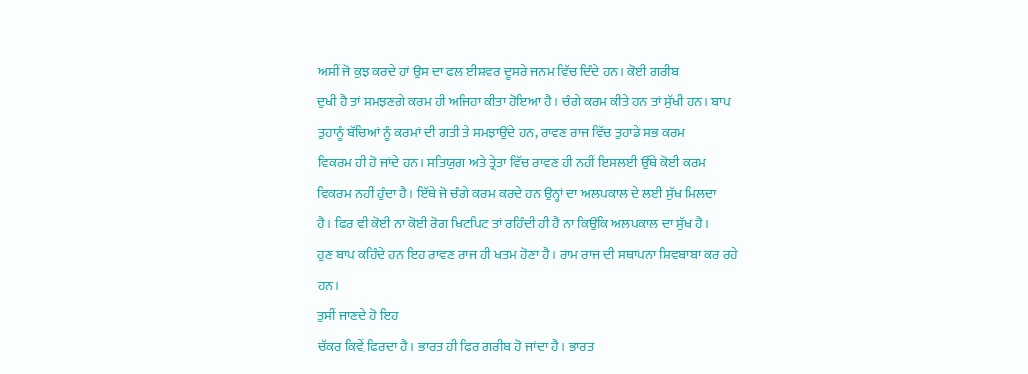ਅਸੀਂ ਜੋ ਕੁਝ ਕਰਦੇ ਹਾਂ ਉਸ ਦਾ ਫਲ ਈਸ਼ਵਰ ਦੂਸਰੇ ਜਨਮ ਵਿੱਚ ਦਿੰਦੇ ਹਨ। ਕੋਈ ਗਰੀਬ
ਦੁਖੀ ਹੈ ਤਾਂ ਸਮਝਣਗੇ ਕਰਮ ਹੀ ਅਜਿਹਾ ਕੀਤਾ ਹੋਇਆ ਹੈ। ਚੰਗੇ ਕਰਮ ਕੀਤੇ ਹਨ ਤਾਂ ਸੁੱਖੀ ਹਨ। ਬਾਪ
ਤੁਹਾਨੂੰ ਬੱਚਿਆਂ ਨੂੰ ਕਰਮਾਂ ਦੀ ਗਤੀ ਤੇ ਸਮਝਾਉਂਦੇ ਹਨ, ਰਾਵਣ ਰਾਜ ਵਿੱਚ ਤੁਹਾਡੇ ਸਭ ਕਰਮ
ਵਿਕਰਮ ਹੀ ਹੋ ਜਾਂਦੇ ਹਨ। ਸਤਿਯੁਗ ਅਤੇ ਤ੍ਰੇਤਾ ਵਿੱਚ ਰਾਵਣ ਹੀ ਨਹੀਂ ਇਸਲਈ ਉੱਥੇ ਕੋਈ ਕਰਮ
ਵਿਕਰਮ ਨਹੀਂ ਹੁੰਦਾ ਹੈ। ਇੱਥੇ ਜੋ ਚੰਗੇ ਕਰਮ ਕਰਦੇ ਹਨ ਉਨ੍ਹਾਂ ਦਾ ਅਲਪਕਾਲ ਦੇ ਲਈ ਸੁੱਖ ਮਿਲਦਾ
ਹੈ। ਫਿਰ ਵੀ ਕੋਈ ਨਾ ਕੋਈ ਰੋਗ ਖਿਟਪਿਟ ਤਾਂ ਰਹਿੰਦੀ ਹੀ ਹੈ ਨਾ ਕਿਉਂਕਿ ਅਲਪਕਾਲ ਦਾ ਸੁੱਖ ਹੈ।
ਹੁਣ ਬਾਪ ਕਹਿੰਦੇ ਹਨ ਇਹ ਰਾਵਣ ਰਾਜ ਹੀ ਖਤਮ ਹੋਣਾ ਹੈ। ਰਾਮ ਰਾਜ ਦੀ ਸਥਾਪਨਾ ਸ਼ਿਵਬਾਬਾ ਕਰ ਰਹੇ
ਹਨ।
ਤੁਸੀਂ ਜਾਣਦੇ ਹੋ ਇਹ
ਚੱਕਰ ਕਿਵ਼ੇਂ ਫਿਰਦਾ ਹੈ। ਭਾਰਤ ਹੀ ਫਿਰ ਗਰੀਬ ਹੋ ਜਾਂਦਾ ਹੈ। ਭਾਰਤ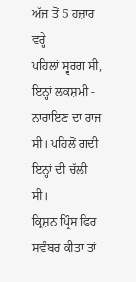ਅੱਜ ਤੋਂ 5 ਹਜ਼ਾਰ ਵਰ੍ਹੇ
ਪਹਿਲਾਂ ਸ੍ਵਰਗ ਸੀ, ਇਨ੍ਹਾਂ ਲਕਸ਼ਮੀ - ਨਾਰਾਇਣ ਦਾ ਰਾਜ ਸੀ। ਪਹਿਲੋਂ ਗਦੀ ਇਨ੍ਹਾਂ ਦੀ ਚੱਲੀ ਸੀ।
ਕ੍ਰਿਸ਼ਨ ਪ੍ਰਿੰਸ ਫਿਰ ਸਵੰਬਰ ਕੀਤਾ ਤਾਂ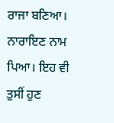ਰਾਜਾ ਬਣਿਆ। ਨਾਰਾਇਣ ਨਾਮ ਪਿਆ। ਇਹ ਵੀ ਤੁਸੀਂ ਹੁਣ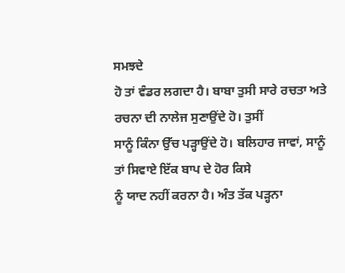ਸਮਝਦੇ
ਹੋ ਤਾਂ ਵੰਡਰ ਲਗਦਾ ਹੈ। ਬਾਬਾ ਤੁਸੀ ਸਾਰੇ ਰਚਤਾ ਅਤੇ ਰਚਨਾ ਦੀ ਨਾਲੇਜ ਸੁਣਾਉਂਦੇ ਹੋ। ਤੁਸੀਂ
ਸਾਨੂੰ ਕਿੰਨਾ ਉੱਚ ਪੜ੍ਹਾਉਂਦੇ ਹੋ। ਬਲਿਹਾਰ ਜਾਵਾਂ, ਸਾਨੂੰ ਤਾਂ ਸਿਵਾਏ ਇੱਕ ਬਾਪ ਦੇ ਹੋਰ ਕਿਸੇ
ਨੂੰ ਯਾਦ ਨਹੀਂ ਕਰਨਾ ਹੈ। ਅੰਤ ਤੱਕ ਪੜ੍ਹਨਾ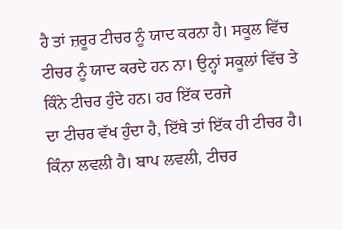ਹੈ ਤਾਂ ਜ਼ਰੂਰ ਟੀਚਰ ਨੂੰ ਯਾਦ ਕਰਨਾ ਹੈ। ਸਕੂਲ ਵਿੱਚ
ਟੀਚਰ ਨੂੰ ਯਾਦ ਕਰਦੇ ਹਨ ਨਾ। ਉਨ੍ਹਾਂ ਸਕੂਲਾਂ ਵਿੱਚ ਤੇ ਕਿੰਨੇ ਟੀਚਰ ਹੁੰਦੇ ਹਨ। ਹਰ ਇੱਕ ਦਰਜੇ
ਦਾ ਟੀਚਰ ਵੱਖ ਹੁੰਦਾ ਹੈ, ਇੱਥੇ ਤਾਂ ਇੱਕ ਹੀ ਟੀਚਰ ਹੈ। ਕਿੰਨਾ ਲਵਲੀ ਹੈ। ਬਾਪ ਲਵਲੀ, ਟੀਚਰ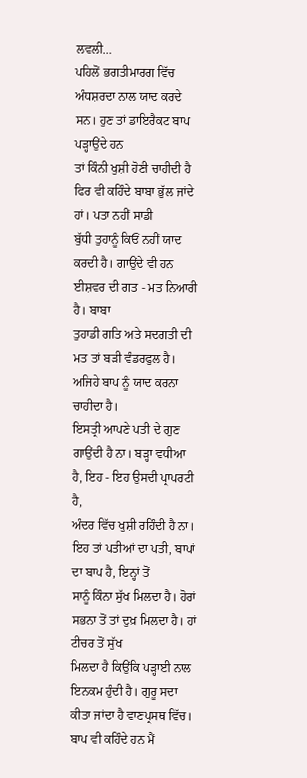ਲਵਲੀ…
ਪਹਿਲੋਂ ਭਗਤੀਮਾਰਗ ਵਿੱਚ ਅੰਧਸ਼ਰਦਾ ਨਾਲ ਯਾਦ ਕਰਦੇ ਸਨ। ਹੁਣ ਤਾਂ ਡਾਇਰੈਕਟ ਬਾਪ ਪੜ੍ਹਾਉਂਦੇ ਹਨ
ਤਾਂ ਕਿੰਨੀ ਖੁਸ਼ੀ ਹੋਣੀ ਚਾਹੀਦੀ ਹੈ ਫਿਰ ਵੀ ਕਹਿੰਦੇ ਬਾਬਾ ਭੁੱਲ ਜਾਂਦੇ ਹਾਂ। ਪਤਾ ਨਹੀਂ ਸਾਡੀ
ਬੁੱਧੀ ਤੁਹਾਨੂੰ ਕਿਓਂ ਨਹੀਂ ਯਾਦ ਕਰਦੀ ਹੈ। ਗਾਉਂਦੇ ਵੀ ਹਨ ਈਸ਼ਵਰ ਦੀ ਗਤ - ਮਤ ਨਿਆਰੀ ਹੈ। ਬਾਬਾ
ਤੁਹਾਡੀ ਗਤਿ ਅਤੇ ਸਦਗਤੀ ਦੀ ਮਤ ਤਾਂ ਬੜੀ ਵੰਡਰਫੁਲ ਹੈ। ਅਜਿਹੇ ਬਾਪ ਨੂੰ ਯਾਦ ਕਰਨਾ ਚਾਹੀਦਾ ਹੈ।
ਇਸਤ੍ਰੀ ਆਪਣੇ ਪਤੀ ਦੇ ਗੁਣ ਗਾਉਂਦੀ ਹੈ ਨਾ। ਬੜ੍ਹਾ ਵਧੀਆ ਹੈ, ਇਹ - ਇਹ ਉਸਦੀ ਪ੍ਰਾਪਰਟੀ ਹੈ,
ਅੰਦਰ ਵਿੱਚ ਖੁਸ਼ੀ ਰਹਿੰਦੀ ਹੈ ਨਾ। ਇਹ ਤਾਂ ਪਤੀਆਂ ਦਾ ਪਤੀ, ਬਾਪਾਂ ਦਾ ਬਾਪ ਹੈ, ਇਨ੍ਹਾਂ ਤੋਂ
ਸਾਨੂੰ ਕਿੰਨਾ ਸੁੱਖ ਮਿਲਦਾ ਹੈ। ਹੋਰਾਂ ਸਭਨਾ ਤੋਂ ਤਾਂ ਦੁਖ਼ ਮਿਲਦਾ ਹੈ। ਹਾਂ ਟੀਚਰ ਤੋਂ ਸੁੱਖ
ਮਿਲਦਾ ਹੈ ਕਿਉਂਕਿ ਪੜ੍ਹਾਈ ਨਾਲ ਇਨਕਮ ਹੁੰਦੀ ਹੈ। ਗੁਰੂ ਸਦਾ ਕੀਤਾ ਜਾਂਦਾ ਹੈ ਵਾਣਪ੍ਰਸਥ ਵਿੱਚ।
ਬਾਪ ਵੀ ਕਹਿੰਦੇ ਹਨ ਮੈਂ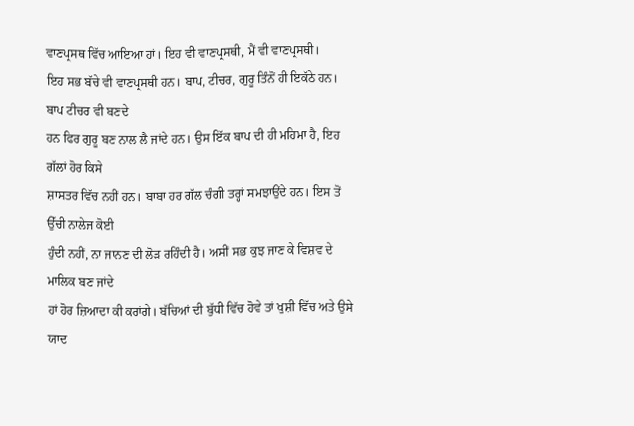ਵਾਣਪ੍ਰਸਥ ਵਿੱਚ ਆਇਆ ਹਾਂ। ਇਹ ਵੀ ਵਾਣਪ੍ਰਸਥੀ, ਮੈਂ ਵੀ ਵਾਣਪ੍ਰਸਥੀ।
ਇਹ ਸਭ ਬੱਚੇ ਵੀ ਵਾਣਪ੍ਰਸਥੀ ਹਨ। ਬਾਪ, ਟੀਚਰ, ਗੁਰੂ ਤਿੰਨੋਂ ਹੀ ਇਕੱਠੇ ਹਨ। ਬਾਪ ਟੀਚਰ ਵੀ ਬਣਦੇ
ਹਨ ਫਿਰ ਗੁਰੂ ਬਣ ਨਾਲ ਲੈ ਜਾਂਦੇ ਹਨ। ਉਸ ਇੱਕ ਬਾਪ ਦੀ ਹੀ ਮਹਿਮਾ ਹੈ, ਇਹ ਗੱਲਾਂ ਹੋਰ ਕਿਸੇ
ਸ਼ਾਸਤਰ ਵਿੱਚ ਨਹੀਂ ਹਨ। ਬਾਬਾ ਹਰ ਗੱਲ ਚੰਗੀ ਤਰ੍ਹਾਂ ਸਮਝਾਉਂਦੇ ਹਨ। ਇਸ ਤੋਂ ਉੱਚੀ ਨਾਲੇਜ ਕੋਈ
ਹੁੰਦੀ ਨਹੀਂ, ਨਾ ਜਾਨਣ ਦੀ ਲੋੜ ਰਹਿੰਦੀ ਹੈ। ਅਸੀਂ ਸਭ ਕੁਝ ਜਾਣ ਕੇ ਵਿਸ਼ਵ ਦੇ ਮਾਲਿਕ ਬਣ ਜਾਂਦੇ
ਹਾਂ ਹੋਰ ਜ਼ਿਆਦਾ ਕੀ ਕਰਾਂਗੇ। ਬੱਚਿਆਂ ਦੀ ਬੁੱਧੀ ਵਿੱਚ ਹੋਵੇ ਤਾਂ ਖੁਸ਼ੀ ਵਿੱਚ ਅਤੇ ਉਸੇ ਯਾਦ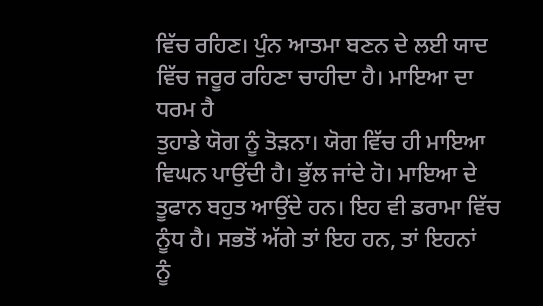ਵਿੱਚ ਰਹਿਣ। ਪੁੰਨ ਆਤਮਾ ਬਣਨ ਦੇ ਲਈ ਯਾਦ ਵਿੱਚ ਜਰੂਰ ਰਹਿਣਾ ਚਾਹੀਦਾ ਹੈ। ਮਾਇਆ ਦਾ ਧਰਮ ਹੈ
ਤੁਹਾਡੇ ਯੋਗ ਨੂੰ ਤੋੜਨਾ। ਯੋਗ ਵਿੱਚ ਹੀ ਮਾਇਆ ਵਿਘਨ ਪਾਉਂਦੀ ਹੈ। ਭੁੱਲ ਜਾਂਦੇ ਹੋ। ਮਾਇਆ ਦੇ
ਤੂਫਾਨ ਬਹੁਤ ਆਉਂਦੇ ਹਨ। ਇਹ ਵੀ ਡਰਾਮਾ ਵਿੱਚ ਨੂੰਧ ਹੈ। ਸਭਤੋਂ ਅੱਗੇ ਤਾਂ ਇਹ ਹਨ, ਤਾਂ ਇਹਨਾਂ
ਨੂੰ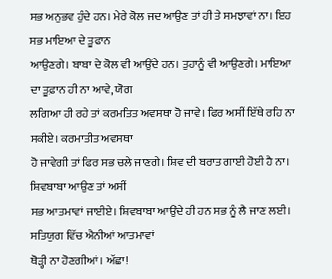ਸਭ ਅਨੁਭਵ ਹੁੰਦੇ ਹਨ। ਮੇਰੇ ਕੋਲ ਜਦ ਆਉਣ ਤਾਂ ਹੀ ਤੇ ਸਮਝਾਵਾਂ ਨਾ। ਇਹ ਸਭ ਮਾਇਆ ਦੇ ਤੂਫਾਨ
ਆਉਣਗੇ। ਬਾਬਾ ਦੇ ਕੋਲ ਵੀ ਆਉਂਦੇ ਹਨ। ਤੁਹਾਨੂੰ ਵੀ ਆਉਣਗੇ। ਮਾਇਆ ਦਾ ਤੂਫ਼ਾਨ ਹੀ ਨਾ ਆਵੇ, ਯੋਗ
ਲਗਿਆ ਹੀ ਰਹੇ ਤਾਂ ਕਰਮਤਿਤ ਅਵਸਥਾ ਹੋ ਜਾਵੇ। ਫਿਰ ਅਸੀਂ ਇੱਥੇ ਰਹਿ ਨਾ ਸਕੀਏ। ਕਰਮਾਤੀਤ ਅਵਸਥਾ
ਹੋ ਜਾਵੇਗੀ ਤਾਂ ਫਿਰ ਸਭ ਚਲੇ ਜਾਣਗੇ। ਸ਼ਿਵ ਦੀ ਬਰਾਤ ਗਾਈ ਹੋਈ ਹੈ ਨਾ। ਸ਼ਿਵਬਾਬਾ ਆਉਣ ਤਾਂ ਅਸੀਂ
ਸਭ ਆਤਮਾਵਾਂ ਜਾਈਏ। ਸ਼ਿਵਬਾਬਾ ਆਉਂਦੇ ਹੀ ਹਨ ਸਭ ਨੂੰ ਲੈ ਜਾਣ ਲਈ। ਸਤਿਯੁਗ ਵਿੱਚ ਐਨੀਆਂ ਆਤਮਾਵਾਂ
ਥੋੜ੍ਹੀ ਨਾ ਹੋਣਗੀਆਂ। ਅੱਛਾ!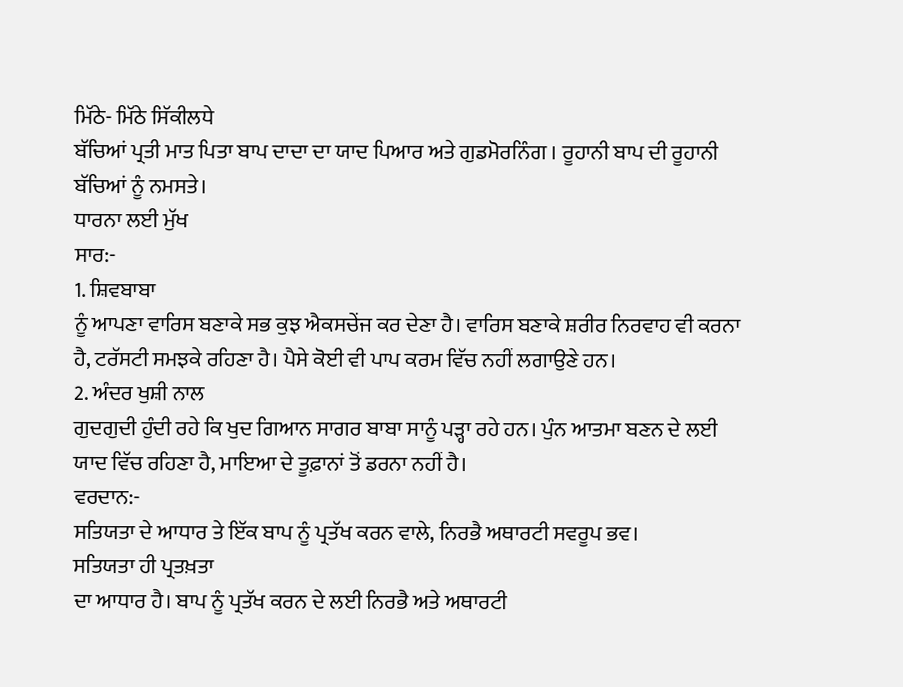ਮਿੱਠੇ- ਮਿੱਠੇ ਸਿੱਕੀਲਧੇ
ਬੱਚਿਆਂ ਪ੍ਰਤੀ ਮਾਤ ਪਿਤਾ ਬਾਪ ਦਾਦਾ ਦਾ ਯਾਦ ਪਿਆਰ ਅਤੇ ਗੁਡਮੋਰਨਿੰਗ । ਰੂਹਾਨੀ ਬਾਪ ਦੀ ਰੂਹਾਨੀ
ਬੱਚਿਆਂ ਨੂੰ ਨਮਸਤੇ।
ਧਾਰਨਾ ਲਈ ਮੁੱਖ
ਸਾਰ:-
1. ਸ਼ਿਵਬਾਬਾ
ਨੂੰ ਆਪਣਾ ਵਾਰਿਸ ਬਣਾਕੇ ਸਭ ਕੁਝ ਐਕਸਚੇਂਜ ਕਰ ਦੇਣਾ ਹੈ। ਵਾਰਿਸ ਬਣਾਕੇ ਸ਼ਰੀਰ ਨਿਰਵਾਹ ਵੀ ਕਰਨਾ
ਹੈ, ਟਰੱਸਟੀ ਸਮਝਕੇ ਰਹਿਣਾ ਹੈ। ਪੈਸੇ ਕੋਈ ਵੀ ਪਾਪ ਕਰਮ ਵਿੱਚ ਨਹੀਂ ਲਗਾਉਣੇ ਹਨ।
2. ਅੰਦਰ ਖੁਸ਼ੀ ਨਾਲ
ਗੁਦਗੁਦੀ ਹੁੰਦੀ ਰਹੇ ਕਿ ਖੁਦ ਗਿਆਨ ਸਾਗਰ ਬਾਬਾ ਸਾਨੂੰ ਪੜ੍ਹਾ ਰਹੇ ਹਨ। ਪੁੰਨ ਆਤਮਾ ਬਣਨ ਦੇ ਲਈ
ਯਾਦ ਵਿੱਚ ਰਹਿਣਾ ਹੈ, ਮਾਇਆ ਦੇ ਤੂਫ਼ਾਨਾਂ ਤੋਂ ਡਰਨਾ ਨਹੀਂ ਹੈ।
ਵਰਦਾਨ:-
ਸਤਿਯਤਾ ਦੇ ਆਧਾਰ ਤੇ ਇੱਕ ਬਾਪ ਨੂੰ ਪ੍ਰਤੱਖ ਕਰਨ ਵਾਲੇ, ਨਿਰਭੈ ਅਥਾਰਟੀ ਸਵਰੂਪ ਭਵ।
ਸਤਿਯਤਾ ਹੀ ਪ੍ਰਤਖ਼ਤਾ
ਦਾ ਆਧਾਰ ਹੈ। ਬਾਪ ਨੂੰ ਪ੍ਰਤੱਖ ਕਰਨ ਦੇ ਲਈ ਨਿਰਭੈ ਅਤੇ ਅਥਾਰਟੀ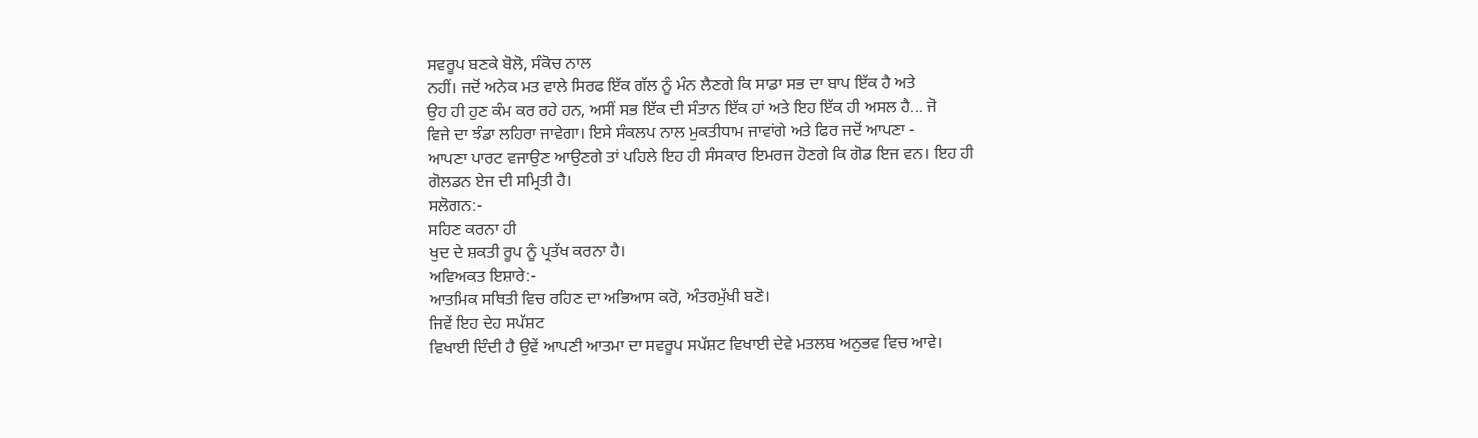ਸਵਰੂਪ ਬਣਕੇ ਬੋਲੋ, ਸੰਕੋਚ ਨਾਲ
ਨਹੀਂ। ਜਦੋਂ ਅਨੇਕ ਮਤ ਵਾਲੇ ਸਿਰਫ ਇੱਕ ਗੱਲ ਨੂੰ ਮੰਨ ਲੈਣਗੇ ਕਿ ਸਾਡਾ ਸਭ ਦਾ ਬਾਪ ਇੱਕ ਹੈ ਅਤੇ
ਉਹ ਹੀ ਹੁਣ ਕੰਮ ਕਰ ਰਹੇ ਹਨ, ਅਸੀਂ ਸਭ ਇੱਕ ਦੀ ਸੰਤਾਨ ਇੱਕ ਹਾਂ ਅਤੇ ਇਹ ਇੱਕ ਹੀ ਅਸਲ ਹੈ... ਜੋ
ਵਿਜੇ ਦਾ ਝੰਡਾ ਲਹਿਰਾ ਜਾਵੇਗਾ। ਇਸੇ ਸੰਕਲਪ ਨਾਲ ਮੁਕਤੀਧਾਮ ਜਾਵਾਂਗੇ ਅਤੇ ਫਿਰ ਜਦੋਂ ਆਪਣਾ -
ਆਪਣਾ ਪਾਰਟ ਵਜਾਉਣ ਆਉਣਗੇ ਤਾਂ ਪਹਿਲੇ ਇਹ ਹੀ ਸੰਸਕਾਰ ਇਮਰਜ ਹੋਣਗੇ ਕਿ ਗੋਡ ਇਜ ਵਨ। ਇਹ ਹੀ
ਗੋਲਡਨ ਏਜ ਦੀ ਸਮ੍ਰਿਤੀ ਹੈ।
ਸਲੋਗਨ:-
ਸਹਿਣ ਕਰਨਾ ਹੀ
ਖੁਦ ਦੇ ਸ਼ਕਤੀ ਰੂਪ ਨੂੰ ਪ੍ਰਤੱਖ ਕਰਨਾ ਹੈ।
ਅਵਿਅਕਤ ਇਸ਼ਾਰੇ:-
ਆਤਮਿਕ ਸਥਿਤੀ ਵਿਚ ਰਹਿਣ ਦਾ ਅਭਿਆਸ ਕਰੋ, ਅੰਤਰਮੁੱਖੀ ਬਣੋ।
ਜਿਵੇਂ ਇਹ ਦੇਹ ਸਪੱਸ਼ਟ
ਵਿਖਾਈ ਦਿੰਦੀ ਹੈ ਉਵੇਂ ਆਪਣੀ ਆਤਮਾ ਦਾ ਸਵਰੂਪ ਸਪੱਸ਼ਟ ਵਿਖਾਈ ਦੇਵੇ ਮਤਲਬ ਅਨੁਭਵ ਵਿਚ ਆਵੇ।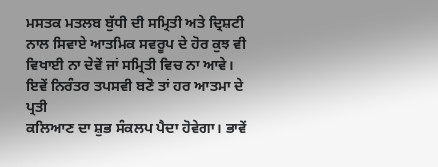ਮਸਤਕ ਮਤਲਬ ਬੁੱਧੀ ਦੀ ਸਮ੍ਰਿਤੀ ਅਤੇ ਦ੍ਰਿਸ਼ਟੀ ਨਾਲ ਸਿਵਾਏ ਆਤਮਿਕ ਸਵਰੂਪ ਦੇ ਹੋਰ ਕੁਝ ਵੀ
ਵਿਖਾਈ ਨਾ ਦੇਵੇਂ ਜਾਂ ਸਮ੍ਰਿਤੀ ਵਿਚ ਨਾ ਆਵੇ। ਇਵੇਂ ਨਿਰੰਤਰ ਤਪਸਵੀ ਬਣੋ ਤਾਂ ਹਰ ਆਤਮਾ ਦੇ ਪ੍ਰਤੀ
ਕਲਿਆਣ ਦਾ ਸ਼ੁਭ ਸੰਕਲਪ ਪੈਦਾ ਹੋਵੇਗਾ। ਭਾਵੇਂ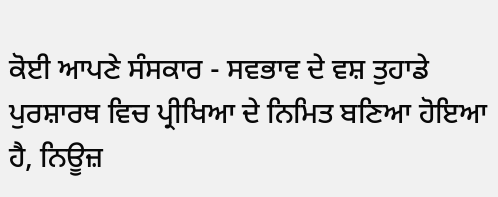ਕੋਈ ਆਪਣੇ ਸੰਸਕਾਰ - ਸਵਭਾਵ ਦੇ ਵਸ਼ ਤੁਹਾਡੇ
ਪੁਰਸ਼ਾਰਥ ਵਿਚ ਪ੍ਰੀਖਿਆ ਦੇ ਨਿਮਿਤ ਬਣਿਆ ਹੋਇਆ ਹੈ, ਨਿਊਜ਼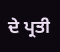ਦੇ ਪ੍ਰਤੀ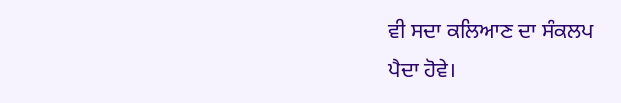ਵੀ ਸਦਾ ਕਲਿਆਣ ਦਾ ਸੰਕਲਪ
ਪੈਦਾ ਹੋਵੇ।